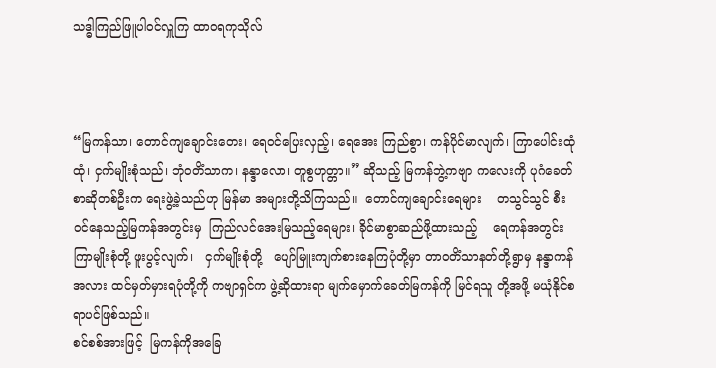သဒ္ဓါကြည်ဖြူပါဝင်လှူကြ ထာဝရကုသိုလ်



“မြကန်သာ၊ တောင်ကျချောင်းတေး၊ ရေဝင်ပြေးလှည့်၊ ရေအေး ကြည်စွာ၊ ကန်ပိုင်မာလျက်၊ ကြာပေါင်းထုံထုံ၊ ငှက်မျိုးစုံသည်၊ ဘုံဝတိံသာက၊ နန္ဒာလော၊ တူစွဟုတ္တာ။” ဆိုသည့် မြကန်ဘွဲ့ကဗျာ ကလေးကို ပုဂံခေတ်စာဆိုတစ်ဦးက ရေးဖွဲ့ခဲ့သည်ဟု မြန်မာ အများတို့သိကြသည်။  တောင်ကျချောင်းရေများ    တသွင်သွင် စီးဝင်နေသည့်မြကန်အတွင်းမှ  ကြည်လင်အေးမြသည့်ရေများ၊ ခိုင်မာစွာဆည်ဖို့ထားသည့်    ရေကန်အတွင်း    ကြာမျိုးစုံတို့ ဖူးပွင့်လျက်၊   ငှက်မျိုးစုံတို့   ပျော်မြူးကျက်စားနေကြပုံတို့မှာ တာဝတိံသာနတ်တို့ရွာမှ နန္ဒာကန်အလား ထင်မှတ်မှားရပုံတို့ကို ကဗျာရှင်က ဖွဲ့ဆိုထားရာ မျက်မှောက်ခေတ်မြကန်ကို မြင်ရသူ တို့အဖို့ မယုံနိုင်စရာပင်ဖြစ်သည်။
စင်စစ်အားဖြင့်  မြကန်ကိုအခြေ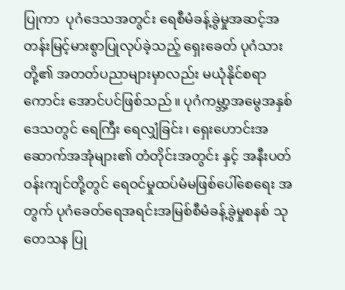ပြုကာ  ပုဂံဒေသအတွင်း ရေစီမံခန့်ခွဲမှုအဆင့်အတန်းမြင့်မားစွာပြုလုပ်ခဲ့သည့် ရှေးခေတ် ပုဂံသားတို့၏ အတတ်ပညာများမှာလည်း မယုံနိုင်စရာကောင်း အောင်ပင်ဖြစ်သည်။ ပုဂံကမ္ဘာ့အမွေအနှစ်ဒေသတွင် ရေကြီး‌ ရေလျှံခြင်း၊ ရှေးဟောင်းအဆောက်အအုံများ၏ တံတိုင်းအတွင်း နှင့် အနီးပတ်ဝန်းကျင်တို့တွင် ရေဝင်မှုထပ်မံမဖြစ်ပေါ်စေရေး အတွက် ပုဂံခေတ်ရေအရင်းအမြစ်စီမံခန့်ခွဲမှုစနစ် သုတေသန ပြု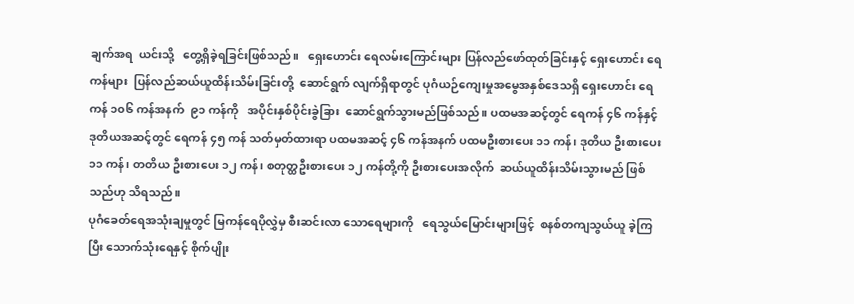ချက်အရ  ယင်းသို့   တွေ့ရှိခဲ့ရခြင်းဖြစ်သည်။   ရှေးဟောင်း ရေလမ်းကြောင်းများ ပြန်လည်ဖော်ထုတ်ခြင်းနှင့် ရှေးဟောင်း ရေကန်များ  ပြန်လည်ဆယ်ယူထိန်းသိမ်းခြင်းတို့  ဆောင်ရွက် လျက်ရှိရာတွင် ပုဂံယဉ်ကျေးမှုအမွေအနှစ်ဒေသရှိ ရှေးဟောင်း ရေကန် ၁၀၆ ကန်အနက်  ၉၁ ကန်ကို   အပိုင်းနှစ်ပိုင်းခွဲခြား  ဆောင်ရွက်သွားမည်ဖြစ်သည်။ ပထမအဆင့်တွင် ရေကန် ၄၆ ကန်နှင့် ဒုတိယအဆင့်တွင် ရေကန် ၄၅ ကန် သတ်မှတ်ထားရာ ပထမအဆင့် ၄၆ ကန်အနက် ပထမဦးစားပေး ၁၁ ကန်၊ ဒုတိယ ဦးစားပေး ၁၁ ကန်၊ တတိယ ဦးစားပေး ၁၂ ကန်၊ စတုတ္ထဦးစားပေး ၁၂ ကန်တို့ကို ဦးစားပေးအလိုက်  ဆယ်ယူထိန်းသိမ်းသွားမည် ဖြစ်သည်ဟု သိရသည်။
ပုဂံခေတ်ရေအသုံးချမှုတွင် မြကန်ရေပိုလွှဲမှ စီးဆင်းလာ သောရေများကို   ရေသွယ်မြောင်းများဖြင့်  စနစ်တကျသွယ်ယူ ခဲ့ကြပြီး သောက်သုံးရေနှင့် စိုက်ပျိုး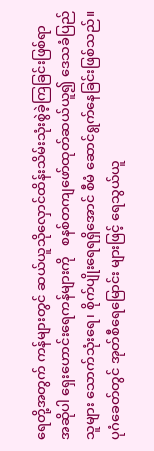ရေတို့အတွက် ကန်များတွင် ဆယ်ယူသိုလှောင်ထိန်းသိမ်းသုံးစွဲခဲ့ကြခြင်းဖြစ်ရာ    အဆိုပါ ရှေးဟောင်းရေကန်များကို   စနစ်တကျဖော်ထုတ်ဆယ်ယူ၍ ဒေသခံပြည်သူများ သောက်သုံးရေ၊ စိုက်ပျိုးရေရရှိအောင် စီမံ ဆောင်ရွက်နေခြင်းဖြစ်သည်။ ပုဂံခေတ်တွင် အုတ်စီရေမြောင်း များဖြင့် ရေသွယ်ယူ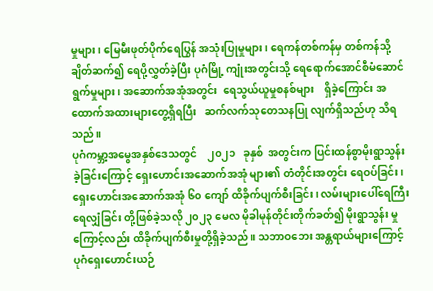မှုများ၊ မြေမီးဖုတ်ပိုက်ရေပြွန် အသုံးပြုမှုများ၊ ရေကန်တစ်ကန်မှ တစ်ကန်သို့ ချိတ်ဆက်၍ ရေပို့လွှတ်ခဲ့ပြီး ပုဂံမြို့ ကျုံးအတွင်းသို့ ရေရောက်အောင်စီမံဆောင်ရွက်မှုများ၊ အဆောက်အအုံအတွင်း  ရေသွယ်ယူမှုစနစ်များ    ရှိခဲ့ကြောင်း အထောက်အထားများတွေ့ရှိရပြီး   ဆက်လက်သုတေသနပြု လျက်ရှိသည်ဟု သိရသည်။
ပုဂံကမ္ဘာ့အမွေအနှစ်ဒေသတွင်    ၂၀၂၁   ခုနှစ်  အတွင်းက ပြင်းထန်စွာမိုးရွာသွန်းခဲ့ခြင်းကြောင့် ရှေးဟောင်းအဆောက်အအုံ များ၏ တံတိုင်းအတွင်း ရေဝပ်ခြင်း၊ ရှေးဟောင်းအဆောက်အအုံ ၆၀ ကျော် ထိခိုက်ပျက်စီးခြင်း၊ လမ်းများပေါ်ရေကြီးရေလျှံခြင်း တို့ဖြစ်ခဲ့သလို ၂၀၂၃ မေလ မိုခါမုန်တိုင်းတိုက်ခတ်၍ မိုးရွာသွန်း မှုကြောင့်လည်း ထိခိုက်ပျက်စီးမှုတို့ရှိခဲ့သည်။ သဘာဝဘေး အန္တရာယ်များကြောင့် ပုဂံရှေးဟောင်းယဉ်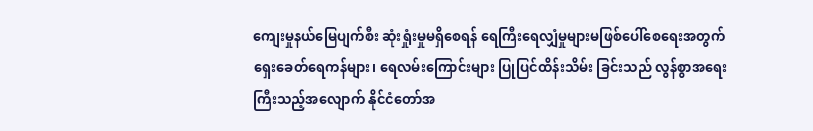ကျေးမှုနယ်မြေပျက်စီး ဆုံးရှုံးမှုမရှိစေရန် ရေကြီးရေလျှံမှုများမဖြစ်ပေါ်စေရေးအတွက် ရှေးခေတ်ရေကန်များ၊ ရေလမ်းကြောင်းများ ပြုပြင်ထိန်းသိမ်း ခြင်းသည် လွန်စွာအရေးကြီးသည့်အလျောက် နိုင်ငံတော်အ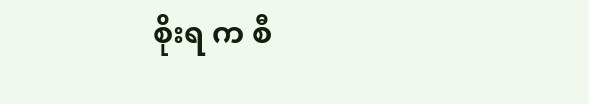စိုးရ က စီ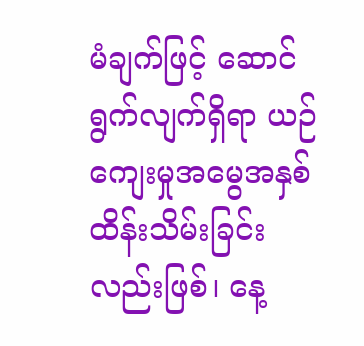မံချက်ဖြင့် ဆောင်ရွက်လျက်ရှိရာ ယဉ်ကျေးမှုအမွေအနှစ် ထိန်းသိမ်းခြင်းလည်းဖြစ်၊ နေ့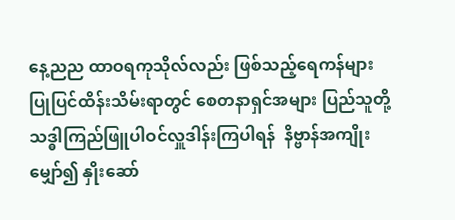နေ့ညည ထာဝရကုသိုလ်လည်း ဖြစ်သည့်ရေကန်များ ပြုပြင်ထိန်းသိမ်းရာတွင် စေတနာရှင်အများ ပြည်သူတို့ သဒ္ဓါကြည်ဖြူပါဝင်လှူဒါန်းကြပါရန်  နိဗ္ဗာန်အကျိုး မျှော်၍ နှိုးဆော်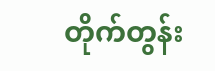တိုက်တွန်း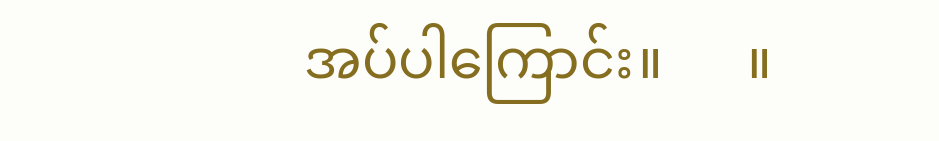အပ်ပါကြောင်း။      ။